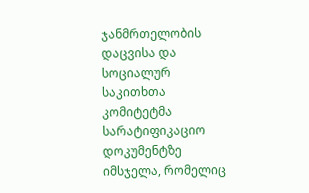ჯანმრთელობის დაცვისა და სოციალურ საკითხთა კომიტეტმა სარატიფიკაციო დოკუმენტზე იმსჯელა, რომელიც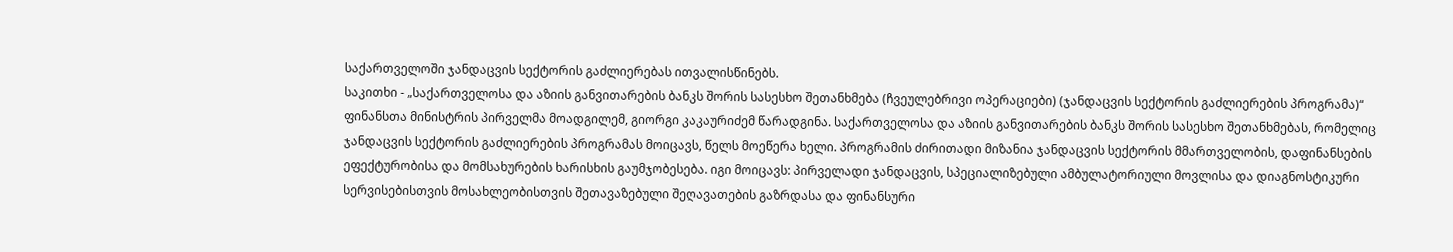საქართველოში ჯანდაცვის სექტორის გაძლიერებას ითვალისწინებს.
საკითხი - „საქართველოსა და აზიის განვითარების ბანკს შორის სასესხო შეთანხმება (ჩვეულებრივი ოპერაციები) (ჯანდაცვის სექტორის გაძლიერების პროგრამა)“ ფინანსთა მინისტრის პირველმა მოადგილემ, გიორგი კაკაურიძემ წარადგინა. საქართველოსა და აზიის განვითარების ბანკს შორის სასესხო შეთანხმებას, რომელიც ჯანდაცვის სექტორის გაძლიერების პროგრამას მოიცავს, წელს მოეწერა ხელი. პროგრამის ძირითადი მიზანია ჯანდაცვის სექტორის მმართველობის, დაფინანსების ეფექტურობისა და მომსახურების ხარისხის გაუმჯობესება. იგი მოიცავს: პირველადი ჯანდაცვის, სპეციალიზებული ამბულატორიული მოვლისა და დიაგნოსტიკური სერვისებისთვის მოსახლეობისთვის შეთავაზებული შეღავათების გაზრდასა და ფინანსური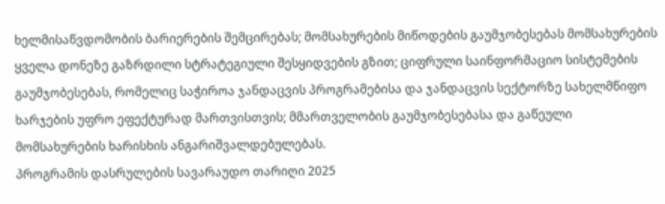ხელმისაწვდომობის ბარიერების შემცირებას; მომსახურების მიწოდების გაუმჯობესებას მომსახურების ყველა დონეზე გაზრდილი სტრატეგიული შესყიდვების გზით; ციფრული საინფორმაციო სისტემების გაუმჯობესებას, რომელიც საჭიროა ჯანდაცვის პროგრამებისა და ჯანდაცვის სექტორზე სახელმწიფო ხარჯების უფრო ეფექტურად მართვისთვის; მმართველობის გაუმჯობესებასა და გაწეული მომსახურების ხარისხის ანგარიშვალდებულებას.
პროგრამის დასრულების სავარაუდო თარიღი 2025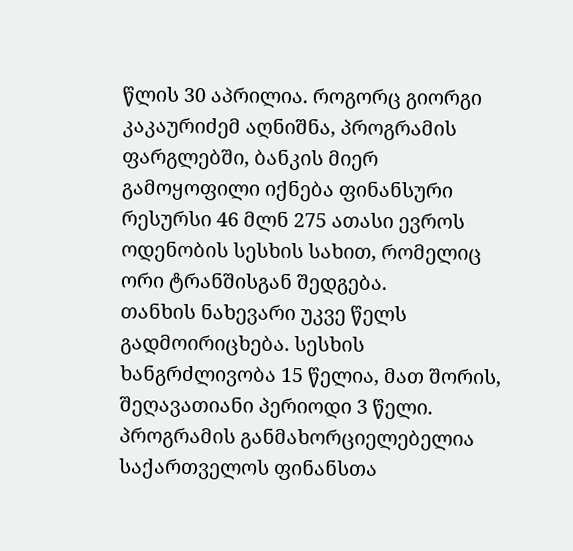წლის 30 აპრილია. როგორც გიორგი კაკაურიძემ აღნიშნა, პროგრამის ფარგლებში, ბანკის მიერ გამოყოფილი იქნება ფინანსური რესურსი 46 მლნ 275 ათასი ევროს ოდენობის სესხის სახით, რომელიც ორი ტრანშისგან შედგება.
თანხის ნახევარი უკვე წელს გადმოირიცხება. სესხის ხანგრძლივობა 15 წელია, მათ შორის, შეღავათიანი პერიოდი 3 წელი. პროგრამის განმახორციელებელია საქართველოს ფინანსთა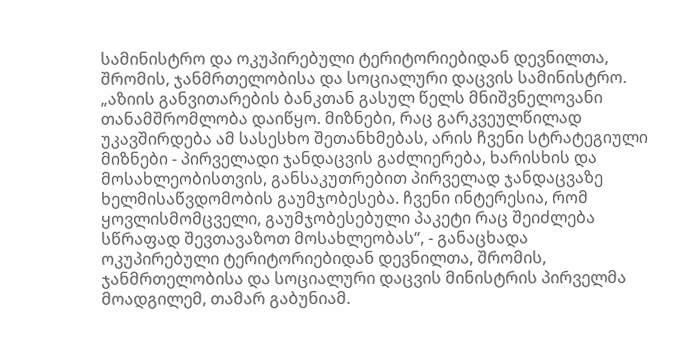სამინისტრო და ოკუპირებული ტერიტორიებიდან დევნილთა, შრომის, ჯანმრთელობისა და სოციალური დაცვის სამინისტრო.
„აზიის განვითარების ბანკთან გასულ წელს მნიშვნელოვანი თანამშრომლობა დაიწყო. მიზნები, რაც გარკვეულწილად უკავშირდება ამ სასესხო შეთანხმებას, არის ჩვენი სტრატეგიული მიზნები - პირველადი ჯანდაცვის გაძლიერება, ხარისხის და მოსახლეობისთვის, განსაკუთრებით პირველად ჯანდაცვაზე ხელმისაწვდომობის გაუმჯობესება. ჩვენი ინტერესია, რომ ყოვლისმომცველი, გაუმჯობესებული პაკეტი რაც შეიძლება სწრაფად შევთავაზოთ მოსახლეობას“, - განაცხადა ოკუპირებული ტერიტორიებიდან დევნილთა, შრომის, ჯანმრთელობისა და სოციალური დაცვის მინისტრის პირველმა მოადგილემ, თამარ გაბუნიამ.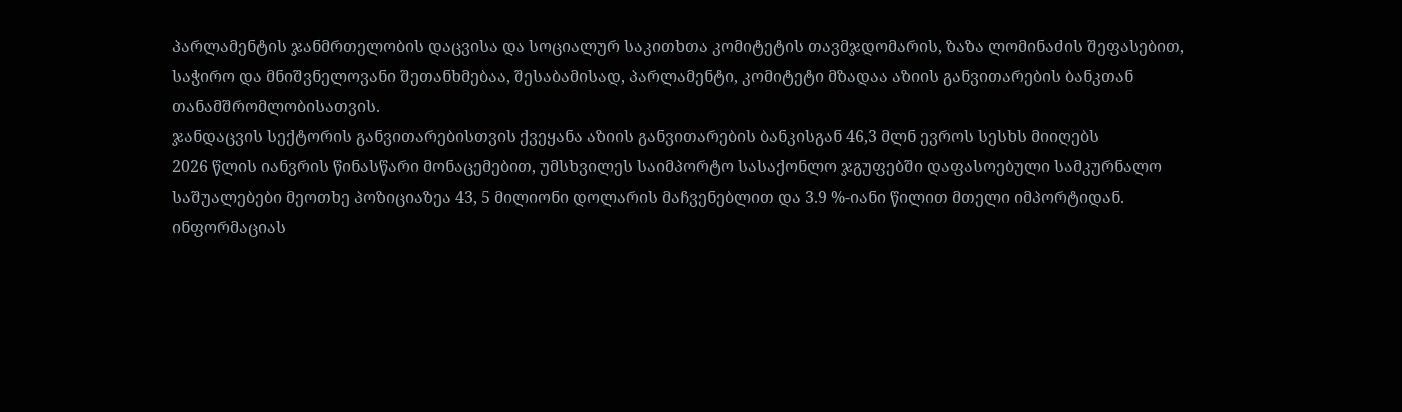პარლამენტის ჯანმრთელობის დაცვისა და სოციალურ საკითხთა კომიტეტის თავმჯდომარის, ზაზა ლომინაძის შეფასებით, საჭირო და მნიშვნელოვანი შეთანხმებაა, შესაბამისად, პარლამენტი, კომიტეტი მზადაა აზიის განვითარების ბანკთან თანამშრომლობისათვის.
ჯანდაცვის სექტორის განვითარებისთვის ქვეყანა აზიის განვითარების ბანკისგან 46,3 მლნ ევროს სესხს მიიღებს
2026 წლის იანვრის წინასწარი მონაცემებით, უმსხვილეს საიმპორტო სასაქონლო ჯგუფებში დაფასოებული სამკურნალო საშუალებები მეოთხე პოზიციაზეა 43, 5 მილიონი დოლარის მაჩვენებლით და 3.9 %-იანი წილით მთელი იმპორტიდან. ინფორმაციას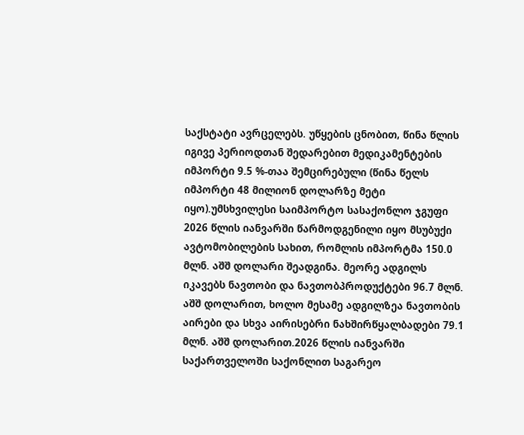საქსტატი ავრცელებს. უწყების ცნობით, წინა წლის იგივე პერიოდთან შედარებით მედიკამენტების იმპორტი 9.5 %-თაა შემცირებული (წინა წელს იმპორტი 48 მილიონ დოლარზე მეტი იყო).უმსხვილესი საიმპორტო სასაქონლო ჯგუფი 2026 წლის იანვარში წარმოდგენილი იყო მსუბუქი ავტომობილების სახით, რომლის იმპორტმა 150.0 მლნ. აშშ დოლარი შეადგინა. მეორე ადგილს იკავებს ნავთობი და ნავთობპროდუქტები 96.7 მლნ. აშშ დოლარით, ხოლო მესამე ადგილზეა ნავთობის აირები და სხვა აირისებრი ნახშირწყალბადები 79.1 მლნ. აშშ დოლარით.2026 წლის იანვარში საქართველოში საქონლით საგარეო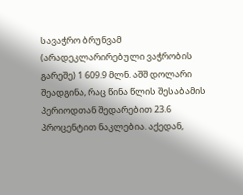სავაჭრო ბრუნვამ (არადეკლარირებული ვაჭრობის გარეშე) 1 609.9 მლნ. აშშ დოლარი შეადგინა, რაც წინა წლის შესაბამის პერიოდთან შედარებით 23.6 პროცენტით ნაკლებია. აქედან,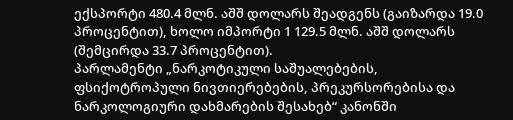ექსპორტი 480.4 მლნ. აშშ დოლარს შეადგენს (გაიზარდა 19.0 პროცენტით), ხოლო იმპორტი 1 129.5 მლნ. აშშ დოლარს (შემცირდა 33.7 პროცენტით).
პარლამენტი „ნარკოტიკული საშუალებების, ფსიქოტროპული ნივთიერებების, პრეკურსორებისა და ნარკოლოგიური დახმარების შესახებ“ კანონში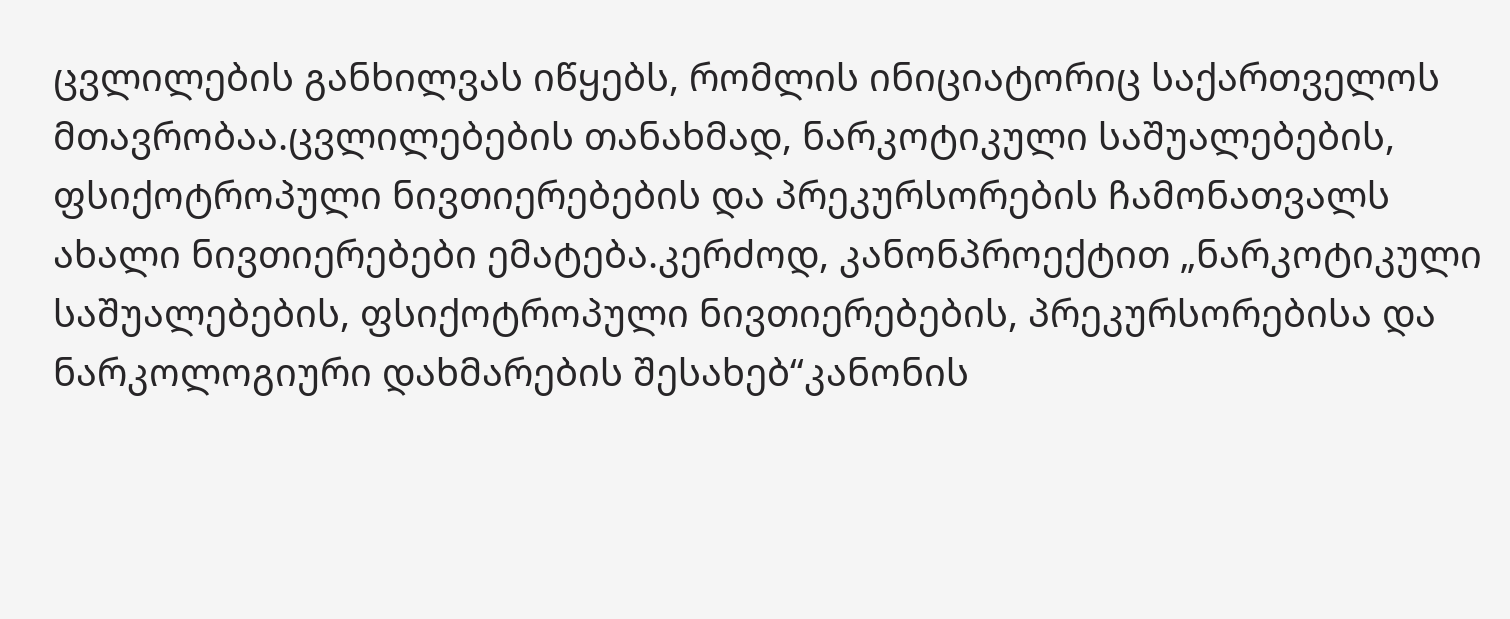ცვლილების განხილვას იწყებს, რომლის ინიციატორიც საქართველოს მთავრობაა.ცვლილებების თანახმად, ნარკოტიკული საშუალებების, ფსიქოტროპული ნივთიერებების და პრეკურსორების ჩამონათვალს ახალი ნივთიერებები ემატება.კერძოდ, კანონპროექტით „ნარკოტიკული საშუალებების, ფსიქოტროპული ნივთიერებების, პრეკურსორებისა და ნარკოლოგიური დახმარების შესახებ“კანონის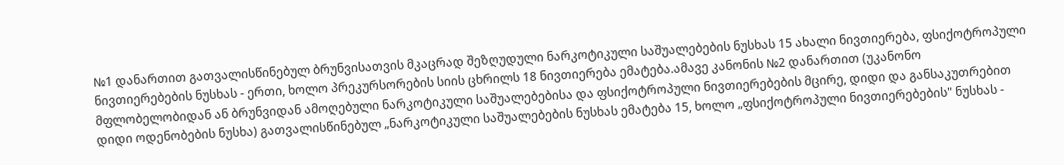№1 დანართით გათვალისწინებულ ბრუნვისათვის მკაცრად შეზღუდული ნარკოტიკული საშუალებების ნუსხას 15 ახალი ნივთიერება, ფსიქოტროპული ნივთიერებების ნუსხას - ერთი, ხოლო პრეკურსორების სიის ცხრილს 18 ნივთიერება ემატება.ამავე კანონის №2 დანართით (უკანონო მფლობელობიდან ან ბრუნვიდან ამოღებული ნარკოტიკული საშუალებებისა და ფსიქოტროპული ნივთიერებების მცირე, დიდი და განსაკუთრებით დიდი ოდენობების ნუსხა) გათვალისწინებულ „ნარკოტიკული საშუალებების ნუსხას ემატება 15, ხოლო „ფსიქოტროპული ნივთიერებების" ნუსხას -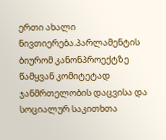ერთი ახალი ნივთიერება.პარლამენტის ბიურომ კანონპროექტზე წამყვან კომიტეტად ჯანმრთელობის დაცვისა და სოციალურ საკითხთა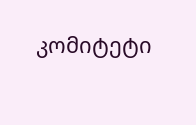კომიტეტი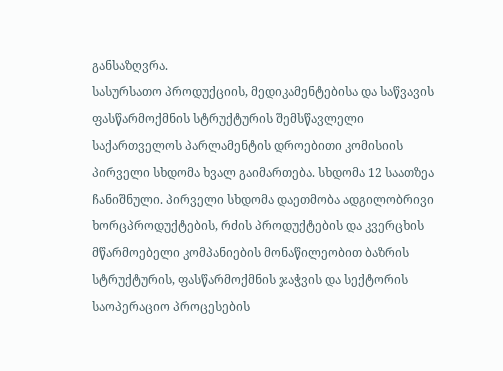განსაზღვრა.
სასურსათო პროდუქციის, მედიკამენტებისა და საწვავის ფასწარმოქმნის სტრუქტურის შემსწავლელი საქართველოს პარლამენტის დროებითი კომისიის პირველი სხდომა ხვალ გაიმართება. სხდომა 12 საათზეა ჩანიშნული. პირველი სხდომა დაეთმობა ადგილობრივი ხორცპროდუქტების, რძის პროდუქტების და კვერცხის მწარმოებელი კომპანიების მონაწილეობით ბაზრის სტრუქტურის, ფასწარმოქმნის ჯაჭვის და სექტორის საოპერაციო პროცესების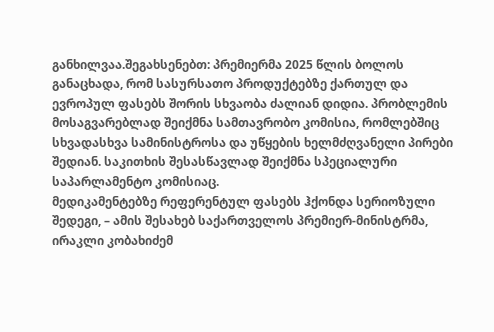განხილვაა.შეგახსენებთ: პრემიერმა 2025 წლის ბოლოს განაცხადა, რომ სასურსათო პროდუქტებზე ქართულ და ევროპულ ფასებს შორის სხვაობა ძალიან დიდია. პრობლემის მოსაგვარებლად შეიქმნა სამთავრობო კომისია, რომლებშიც სხვადასხვა სამინისტროსა და უწყების ხელმძღვანელი პირები შედიან. საკითხის შესასწავლად შეიქმნა სპეციალური საპარლამენტო კომისიაც.
მედიკამენტებზე რეფერენტულ ფასებს ჰქონდა სერიოზული შედეგი, – ამის შესახებ საქართველოს პრემიერ-მინისტრმა, ირაკლი კობახიძემ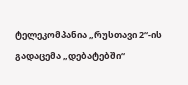ტელეკომპანია „რუსთავი 2“-ის გადაცემა „დებატებში“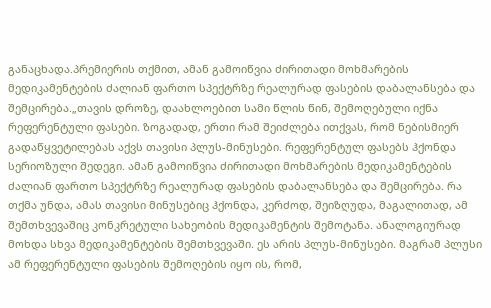განაცხადა.პრემიერის თქმით, ამან გამოიწვია ძირითადი მოხმარების მედიკამენტების ძალიან ფართო სპექტრზე რეალურად ფასების დაბალანსება და შემცირება.„თავის დროზე, დაახლოებით სამი წლის წინ, შემოღებული იქნა რეფერენტული ფასები. ზოგადად, ერთი რამ შეიძლება ითქვას, რომ ნებისმიერ გადაწყვეტილებას აქვს თავისი პლუს-მინუსები. რეფერენტულ ფასებს ჰქონდა სერიოზული შედეგი. ამან გამოიწვია ძირითადი მოხმარების მედიკამენტების ძალიან ფართო სპექტრზე რეალურად ფასების დაბალანსება და შემცირება. რა თქმა უნდა, ამას თავისი მინუსებიც ჰქონდა, კერძოდ, შეიზღუდა, მაგალითად, ამ შემთხვევაშიც კონკრეტული სახეობის მედიკამენტის შემოტანა. ანალოგიურად მოხდა სხვა მედიკამენტების შემთხვევაში. ეს არის პლუს-მინუსები. მაგრამ პლუსი ამ რეფერენტული ფასების შემოღების იყო ის, რომ,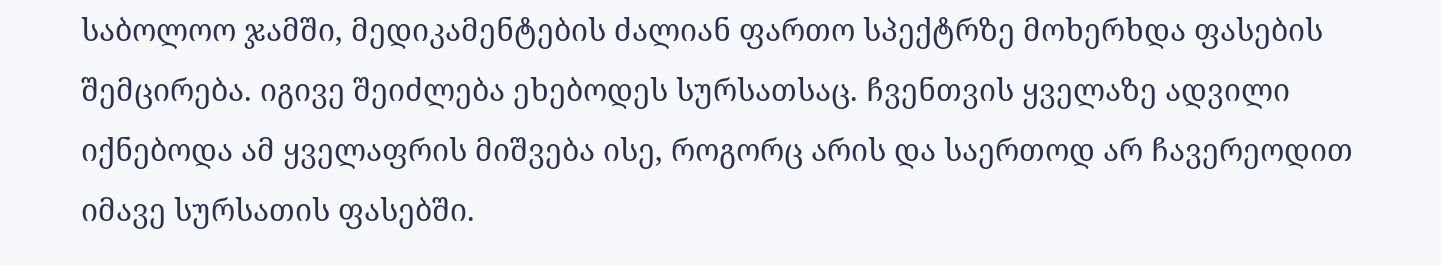საბოლოო ჯამში, მედიკამენტების ძალიან ფართო სპექტრზე მოხერხდა ფასების შემცირება. იგივე შეიძლება ეხებოდეს სურსათსაც. ჩვენთვის ყველაზე ადვილი იქნებოდა ამ ყველაფრის მიშვება ისე, როგორც არის და საერთოდ არ ჩავერეოდით იმავე სურსათის ფასებში.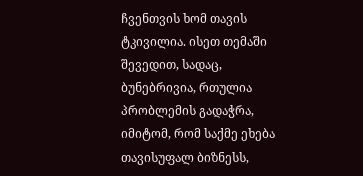ჩვენთვის ხომ თავის ტკივილია. ისეთ თემაში შევედით, სადაც, ბუნებრივია, რთულია პრობლემის გადაჭრა, იმიტომ, რომ საქმე ეხება თავისუფალ ბიზნესს,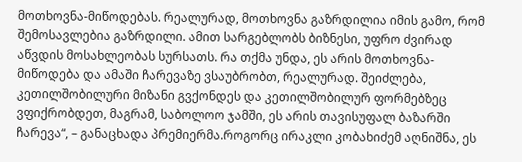მოთხოვნა-მიწოდებას. რეალურად, მოთხოვნა გაზრდილია იმის გამო, რომ შემოსავლებია გაზრდილი. ამით სარგებლობს ბიზნესი, უფრო ძვირად აწვდის მოსახლეობას სურსათს. რა თქმა უნდა, ეს არის მოთხოვნა-მიწოდება და ამაში ჩარევაზე ვსაუბრობთ, რეალურად. შეიძლება, კეთილშობილური მიზანი გვქონდეს და კეთილშობილურ ფორმებზეც ვფიქრობდეთ, მაგრამ, საბოლოო ჯამში, ეს არის თავისუფალ ბაზარში ჩარევა“, – განაცხადა პრემიერმა.როგორც ირაკლი კობახიძემ აღნიშნა, ეს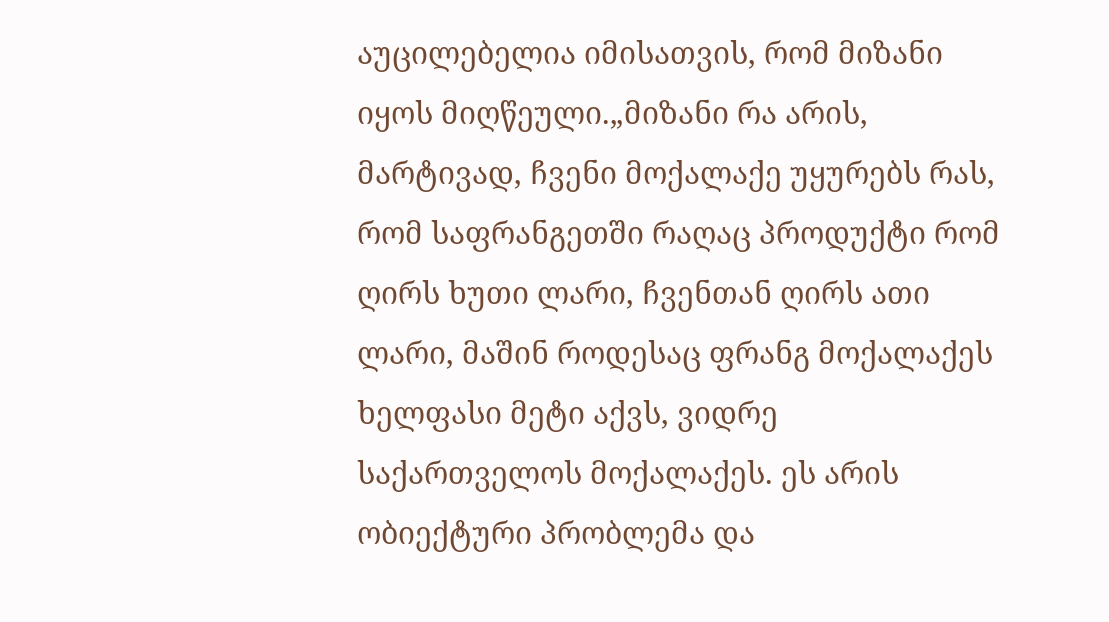აუცილებელია იმისათვის, რომ მიზანი იყოს მიღწეული.„მიზანი რა არის, მარტივად, ჩვენი მოქალაქე უყურებს რას, რომ საფრანგეთში რაღაც პროდუქტი რომ ღირს ხუთი ლარი, ჩვენთან ღირს ათი ლარი, მაშინ როდესაც ფრანგ მოქალაქეს ხელფასი მეტი აქვს, ვიდრე საქართველოს მოქალაქეს. ეს არის ობიექტური პრობლემა და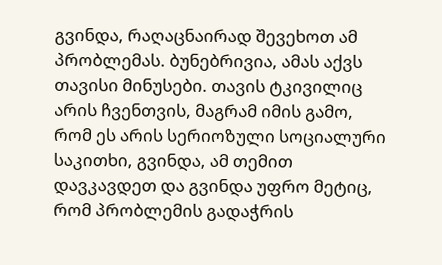გვინდა, რაღაცნაირად შევეხოთ ამ პრობლემას. ბუნებრივია, ამას აქვს თავისი მინუსები. თავის ტკივილიც არის ჩვენთვის, მაგრამ იმის გამო, რომ ეს არის სერიოზული სოციალური საკითხი, გვინდა, ამ თემით დავკავდეთ და გვინდა უფრო მეტიც, რომ პრობლემის გადაჭრის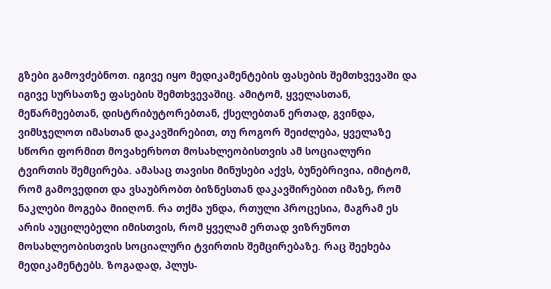გზები გამოვძებნოთ. იგივე იყო მედიკამენტების ფასების შემთხვევაში და იგივე სურსათზე ფასების შემთხვევაშიც. ამიტომ, ყველასთან, მეწარმეებთან, დისტრიბუტორებთან, ქსელებთან ერთად, გვინდა, ვიმსჯელოთ იმასთან დაკავშირებით, თუ როგორ შეიძლება, ყველაზე სწორი ფორმით მოვახერხოთ მოსახლეობისთვის ამ სოციალური ტვირთის შემცირება. ამასაც თავისი მინუსები აქვს, ბუნებრივია, იმიტომ, რომ გამოვედით და ვსაუბრობთ ბიზნესთან დაკავშირებით იმაზე, რომ ნაკლები მოგება მიიღონ. რა თქმა უნდა, რთული პროცესია, მაგრამ ეს არის აუცილებელი იმისთვის, რომ ყველამ ერთად ვიზრუნოთ მოსახლეობისთვის სოციალური ტვირთის შემცირებაზე. რაც შეეხება მედიკამენტებს. ზოგადად, პლუს-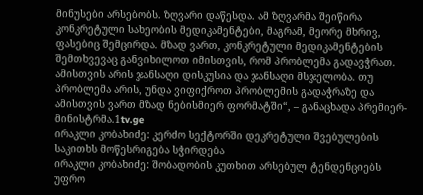მინუსები არსებობს. ზღვარი დაწესდა. ამ ზღვარმა შეიწირა კონკრეტული სახეობის მედიკამენტები, მაგრამ, მეორე მხრივ, ფასებიც შემცირდა. მზად ვართ, კონკრეტული მედიკამენტების შემთხვევაც განვიხილოთ იმისთვის, რომ პრობლემა გადავჭრათ. ამისთვის არის ჯანსაღი დისკუსია და ჯანსაღი მსჯელობა. თუ პრობლემა არის, უნდა ვიფიქროთ პრობლემის გადაჭრაზე და ამისთვის ვართ მზად ნებისმიერ ფორმატში“, – განაცხადა პრემიერ-მინისტრმა.1tv.ge
ირაკლი კობახიძე: კერძო სექტორში დეკრეტული შვებულების საკითხს მოწესრიგება სჭირდება
ირაკლი კობახიძე: შობადობის კუთხით არსებულ ტენდენციებს უფრო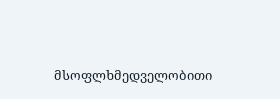მსოფლხმედველობითი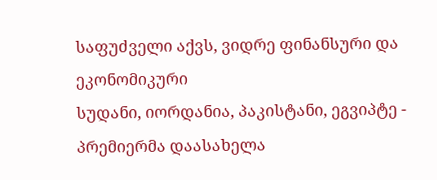საფუძველი აქვს, ვიდრე ფინანსური და ეკონომიკური
სუდანი, იორდანია, პაკისტანი, ეგვიპტე - პრემიერმა დაასახელა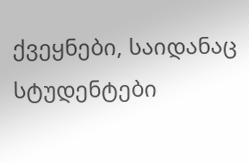ქვეყნები, საიდანაც სტუდენტები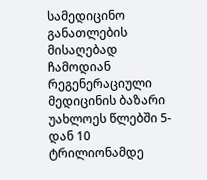სამედიცინო განათლების მისაღებად ჩამოდიან
რეგენერაციული მედიცინის ბაზარი უახლოეს წლებში 5-დან 10 ტრილიონამდე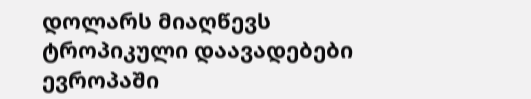დოლარს მიაღწევს
ტროპიკული დაავადებები ევროპაში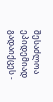შესაძლოა ეპიდემიად გადაიქცეს -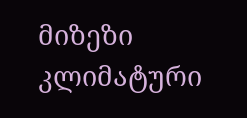მიზეზი კლიმატური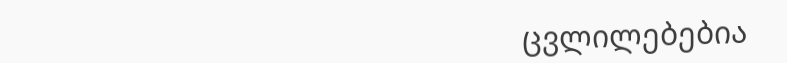ცვლილებებია